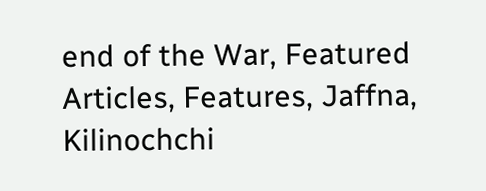end of the War, Featured Articles, Features, Jaffna, Kilinochchi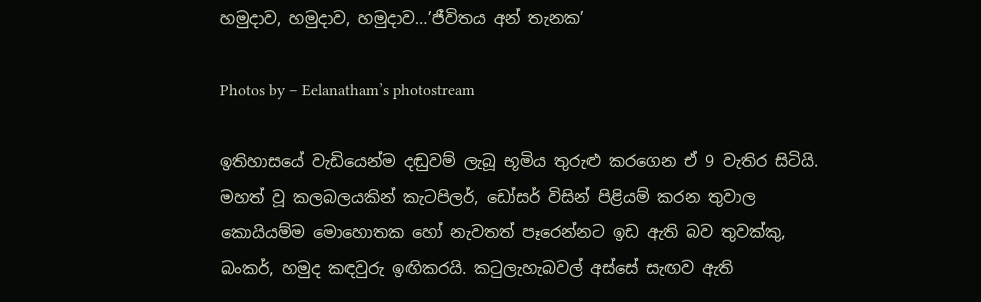හමුදාව, හමුදාව, හමුදාව…’ජීවිතය අන් තැනක’

Photos by – Eelanatham’s photostream

ඉතිහාසයේ වැඩියෙන්ම දඬුවම් ලැබූ භූමිය තුරුළු කරගෙන ඒ 9 වැතිර සිටියි. මහත් වූ කලබලයකින් කැටපිලර්, ඩෝසර් විසින් පිළියම් කරන තුවාල කොයියම්ම මොහොතක හෝ නැවතත් පෑරෙන්නට ඉඩ ඇති බව තුවක්කු, බංකර්, හමුද කඳවුරු ඉඟිකරයි. කටුලැහැබවල් අස්සේ සැඟව ඇති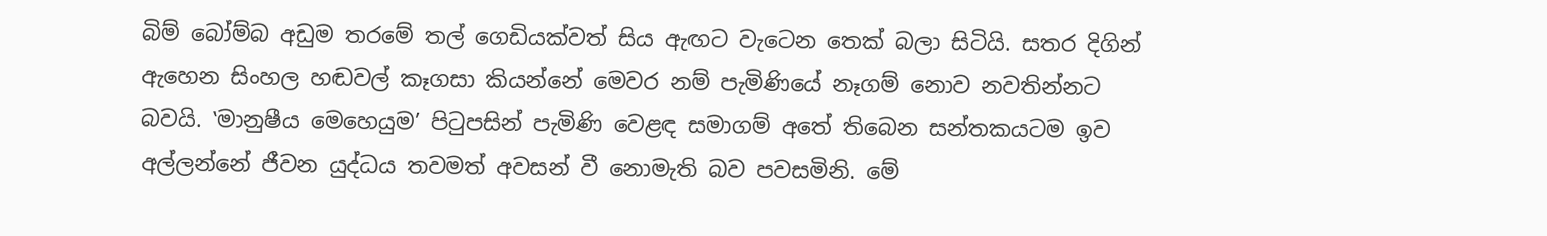බිම් බෝම්බ අඩුම තරමේ තල් ගෙඩියක්වත් සිය ඇඟට වැටෙන තෙක් බලා සිටියි. සතර දිගින් ඇහෙන සිංහල හඬවල් කෑගසා කියන්නේ මෙවර නම් පැමිණියේ නෑගම් නොව නවතින්නට බවයි. ‛මානුෂීය මෙහෙයුම’ පිටුපසින් පැමිණි වෙළඳ සමාගම් අතේ තිබෙන සන්තකයටම ඉව අල්ලන්නේ ජීවන යුද්ධය තවමත් අවසන් වී නොමැති බව පවසමිනි. මේ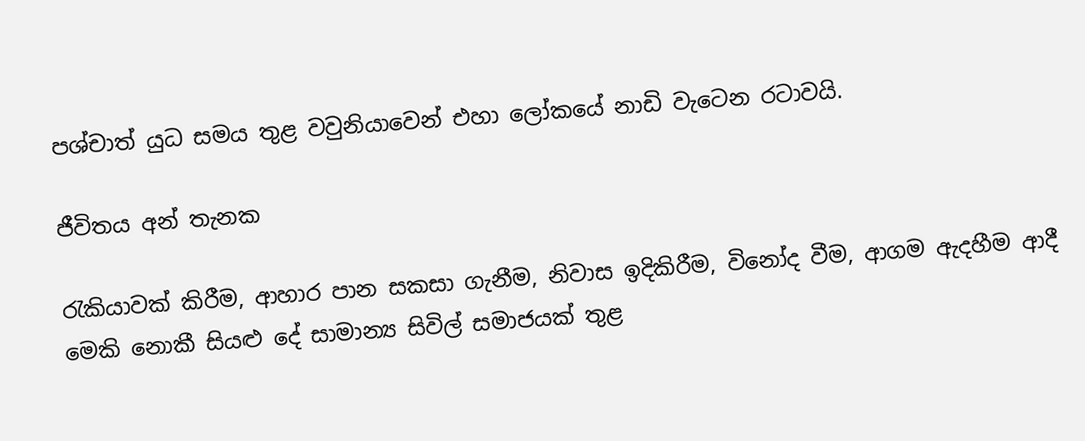පශ්චාත් යුධ සමය තුළ වවුනියාවෙන් එහා ලෝකයේ නාඩි වැටෙන රටාවයි.

ජීවිතය අන් තැනක

රැකියාවක් කිරීම, ආහාර පාන සකසා ගැනීම, නිවාස ඉදිකිරීම, විනෝද වීම, ආගම ඇදහීම ආදී මෙකි නොකී සියළු දේ සාමාන්‍ය සිවිල් සමාජයක් තුළ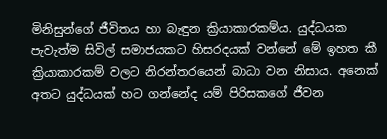මිනිසුන්ගේ ජීවිතය හා බැඳුන ක්‍රියාකාරකම්ය. යුද්ධයක පැවැත්ම සිවිල් සමාජයකට හිසරදයක් වන්නේ මේ ඉහත කී ක්‍රියාකාරකම් වලට නිරන්තරයෙන් බාධා වන නිසාය. අනෙක් අතට යුද්ධයක් හට ගන්නේද යම් පිරිසකගේ ජීවන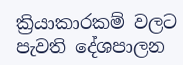ක්‍රියාකාරකම් වලට පැවති දේශපාලන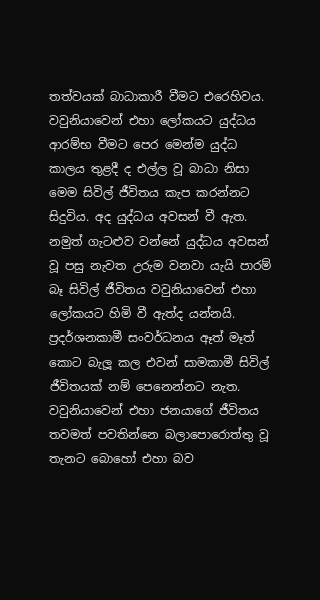තත්වයක් බාධාකාරී වීමට එරෙහිවය. වවුනියාවෙන් එහා ලෝකයට යුද්ධය ආරම්භ වීමට පෙර මෙන්ම යුද්ධ කාලය තුළදී ද එල්ල වූ බාධා නිසා මෙම සිවිල් ජීවිතය කැප කරන්නට සිදුවිය. අද යුද්ධය අවසන් වී ඇත. නමුත් ගැටළුව වන්නේ යුද්ධය අවසන් වූ පසු නැවත උරුම වනවා යැයි පාරම් බෑ සිවිල් ජීවිතය වවුනියාවෙන් එහා ලෝකයට හිමි වී ඇත්ද යන්නයි. ප්‍රදර්ශනකාමී සංවර්ධනය ඈත් මෑත් කොට බැලූ කල එවන් සාමකාමී සිවිල් ජීවිතයක් නම් පෙනෙන්නට නැත. වවුනියාවෙන් එහා ජනයාගේ ජීවිතය තවමත් පවතින්නෙ බලාපොරොත්තු වූ තැනට බොහෝ එහා බව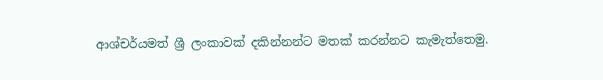ආශ්චර්යමත් ශ්‍රී ලංකාවක් දකින්නන්ට මතක් කරන්නට කැමැත්තෙමු.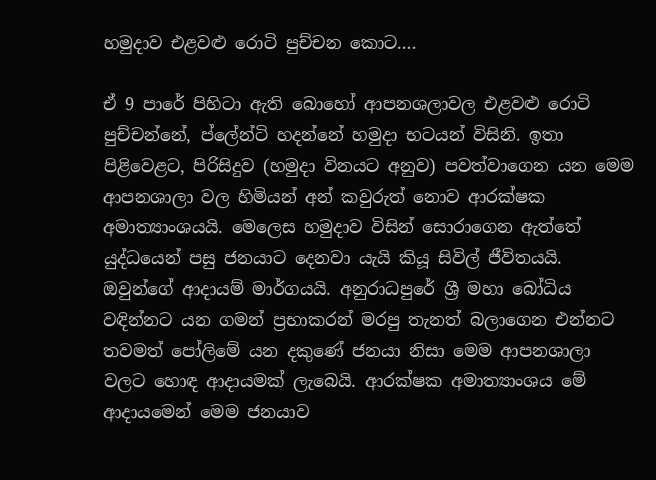හමුදාව එළවළු රොටි පුච්චන කොට….

ඒ 9 පාරේ පිහිටා ඇති බොහෝ ආපනශලාවල එළවළු රොටි පුච්චන්නේ, ප්ලේන්ටි හදන්නේ හමුදා භටයන් විසිනි. ඉතා පිළිවෙළට, පිරිසිදුව (හමුදා විනයට අනුව) පවත්වාගෙන යන මෙම ආපනශාලා වල හිමියන් අන් කවුරුත් නොව ආරක්ෂක අමාත්‍යාංශයයි. මෙලෙස හමුදාව විසින් සොරාගෙන ඇත්තේ යුද්ධයෙන් පසු ජනයාට දෙනවා යැයි කියූ සිවිල් ජීවිතයයි. ඔවුන්ගේ ආදායම් මාර්ගයයි. අනුරාධපුරේ ශ්‍රී මහා බෝධිය වඳින්නට යන ගමන් ප්‍රභාකරන් මරපු තැනත් බලාගෙන එන්නට තවමත් පෝලිමේ යන දකුණේ ජනයා නිසා මෙම ආපනශාලා වලට හොඳ ආදායමක් ලැබෙයි. ආරක්ෂක අමාත්‍යාංශය මේ ආදායමෙන් මෙම ජනයාව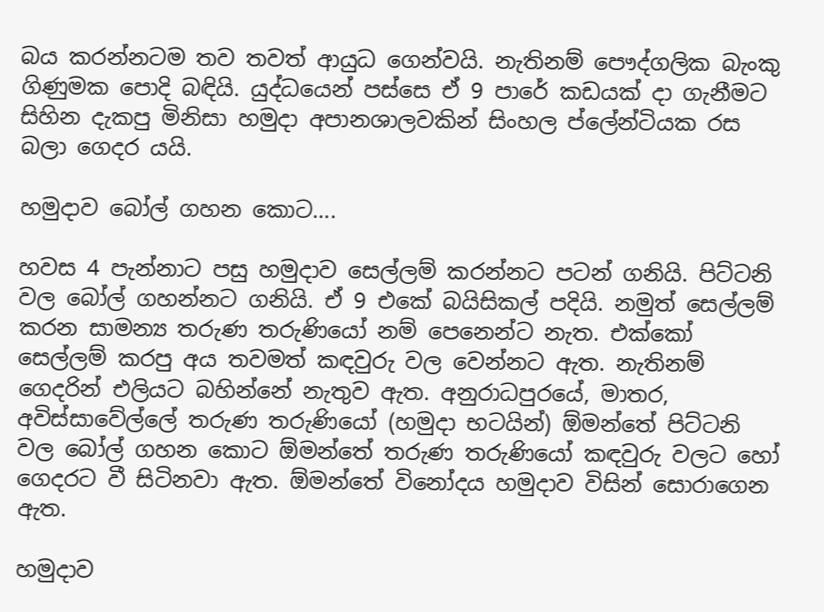බය කරන්නටම තව තවත් ආයුධ ගෙන්වයි. නැතිනම් පෞද්ගලික බැංකු ගිණුමක පොදි බඳියි. යුද්ධයෙන් පස්සෙ ඒ 9 පාරේ කඩයක් දා ගැනීමට සිහින දැකපු මිනිසා හමුදා අපානශාලවකින් සිංහල ප්ලේන්ටියක රස බලා ගෙදර යයි.

හමුදාව බෝල් ගහන කොට….

හවස 4 පැන්නාට පසු හමුදාව සෙල්ලම් කරන්නට පටන් ගනියි. පිට්ටනි වල බෝල් ගහන්නට ගනියි. ඒ 9 එකේ බයිසිකල් පදියි. නමුත් සෙල්ලම් කරන සාමන්‍ය තරුණ තරුණියෝ නම් පෙනෙන්ට නැත. එක්කෝ සෙල්ලම් කරපු අය තවමත් කඳවුරු වල වෙන්නට ඇත. නැතිනම් ගෙදරින් එලියට බහින්නේ නැතුව ඇත. අනුරාධපුරයේ, මාතර, අවිස්සාවේල්ලේ තරුණ තරුණියෝ (හමුදා භටයින්) ඕමන්තේ පිට්ටනි වල බෝල් ගහන කොට ඕමන්තේ තරුණ තරුණියෝ කඳවුරු වලට හෝ ගෙදරට වී සිටිනවා ඇත. ඕමන්තේ විනෝදය හමුදාව විසින් සොරාගෙන ඇත.

හමුදාව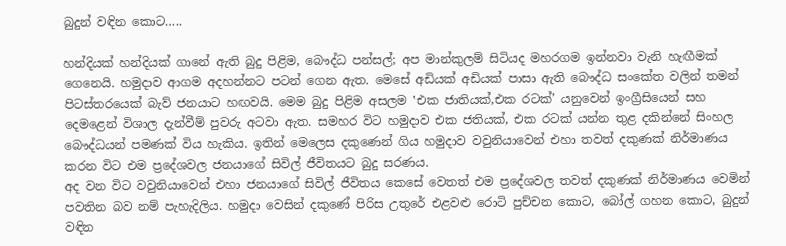බුදුන් වඳින කොට…..

හන්දියක් හන්දියක් ගානේ ඇති බුදු පිළිම, බෞද්ධ පන්සල්; අප මාන්කුලම් සිටියද මහරගම ඉන්නවා වැනි හැඟීමක් ගෙනෙයි. හමුදාව ආගම අදහන්නට පටන් ගෙන ඇත. මෙසේ අඩියක් අඩියක් පාසා ඇති බෞද්ධ සංකේත වලින් තමන් පිටස්තරයෙක් බැව් ජනයාට හඟවයි. මෙම බුදු පිළිම අසලම ‛එක ජාතියක්,එක රටක්’ යනුවෙන් ඉංග්‍රීසියෙන් සහ දෙමළෙන් විශාල දැන්වීම් පුවරු අටවා ඇත. සමහර විට හමුදාව එක ජතියක්, එක රටක් යන්න තුළ දකින්නේ සිංහල බෞද්ධයන් පමණක් විය හැකිය. ඉතින් මෙලෙස දකුණෙන් ගිය හමුදාව වවුනියාවෙන් එහා තවත් දකුණක් නිර්මාණය කරන විට එම ප්‍රදේශවල ජනයාගේ සිවිල් ජීවිතයට බුදු සරණය.
අද වන විට වවුනියාවෙන් එහා ජනයාගේ සිවිල් ජීවිතය කෙසේ වෙතත් එම ප්‍රදේශවල තවත් දකුණක් නිර්මාණය වෙමින් පවතින බව නම් පැහැදිලිය. හමුදා වෙසින් දකුණේ පිරිස උතුරේ එළවළු රොටි පුච්චන කොට, බෝල් ගහන කොට, බුදුන් වඳින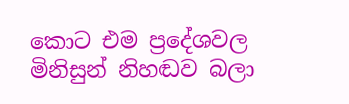කොට එම ප්‍රදේශවල මිනිසුන් නිහඬව බලා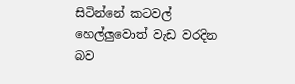සිටින්නේ කටවල් හෙල්ලුවොත් වැඩ වරදින බව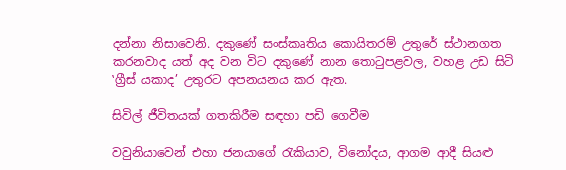දන්නා නිසාවෙනි. දකුණේ සංස්කෘතිය කොයිතරම් උතුරේ ස්ථානගත කරනවාද යත් අද වන විට දකුණේ නාන තොටුපළවල, වහළ උඩ සිටි ‛ග්‍රීස් යකාද’ උතුරට අපනයනය කර ඇත.

සිවිල් ජීවිතයක් ගතකිරීම සඳහා පඩි ගෙවීම

වවුනියාවෙන් එහා ජනයාගේ රැකියාව, විනෝදය, ආගම ආදී සියළු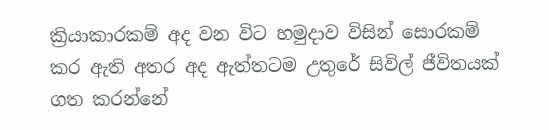ක්‍රියාකාරකම් අද වන විට හමුදාව විසින් සොරකම් කර ඇති අතර අද ඇත්තටම උතුරේ සිවිල් ජීවිතයක් ගත කරන්නේ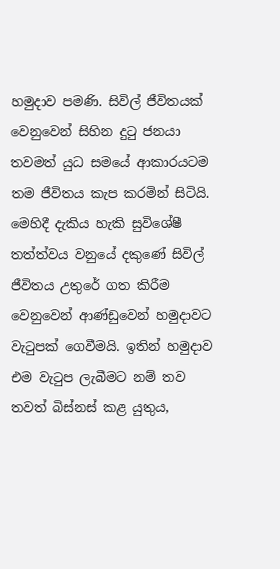හමුදාව පමණි. සිවිල් ජීවිතයක් වෙනුවෙන් සිහින දුටු ජනයා තවමත් යුධ සමයේ ආකාරයටම තම ජීවිතය කැප කරමින් සිටියි. මෙහිදී දැකිය හැකි සුවිශේෂී තත්ත්වය වනුයේ දකුණේ සිවිල් ජීවිතය උතුරේ ගත කිරීම වෙනුවෙන් ආණ්ඩුවෙන් හමුදාවට වැටුපක් ගෙවීමයි. ඉතින් හමුදාව එම වැටුප ලැබීමට නම් තව තවත් බිස්නස් කළ යුතුය,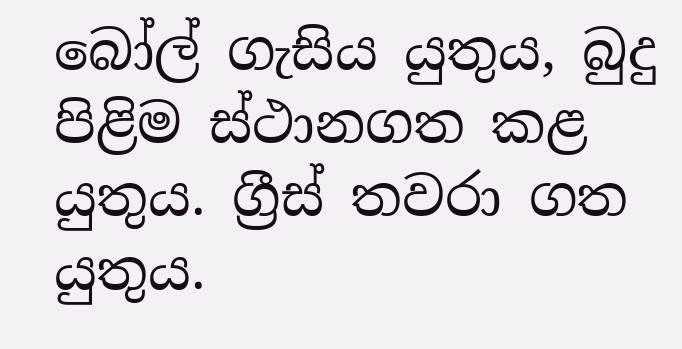බෝල් ගැසිය යුතුය, බුදු පිළිම ස්ථානගත කළ යුතුය. ග්‍රීස් තවරා ගත යුතුය.